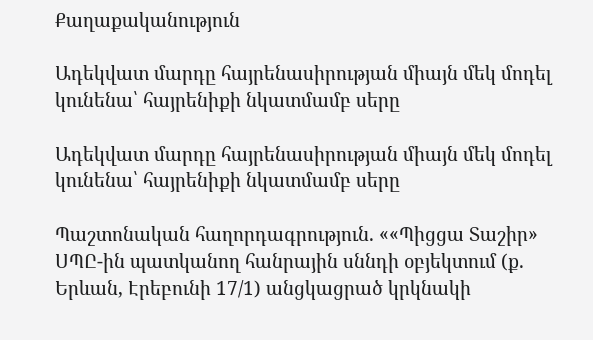Քաղաքականություն

Ադեկվատ մարդը հայրենասիրության միայն մեկ մոդել կունենա՝ հայրենիքի նկատմամբ սերը

Ադեկվատ մարդը հայրենասիրության միայն մեկ մոդել կունենա՝ հայրենիքի նկատմամբ սերը

Պաշտոնական հաղորդագրություն. ««Պիցցա Տաշիր» ՍՊԸ-ին պատկանող հանրային սննդի օբյեկտում (ք. Երևան, Էրեբունի 17/1) անցկացրած կրկնակի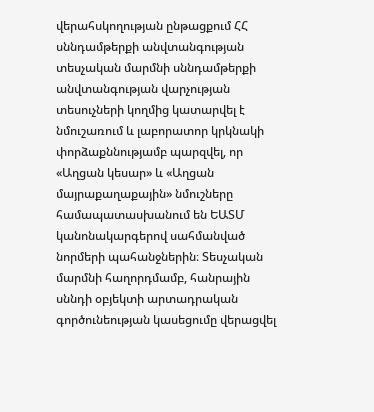վերահսկողության ընթացքում ՀՀ սննդամթերքի անվտանգության տեսչական մարմնի սննդամթերքի անվտանգության վարչության տեսուչների կողմից կատարվել է նմուշառում և լաբորատոր կրկնակի փորձաքննությամբ պարզվել, որ «Աղցան կեսար» և «Աղցան մայրաքաղաքային» նմուշները համապատասխանում են ԵԱՏՄ կանոնակարգերով սահմանված նորմերի պահանջներին։ Տեսչական մարմնի հաղորդմամբ, հանրային սննդի օբյեկտի արտադրական գործունեության կասեցումը վերացվել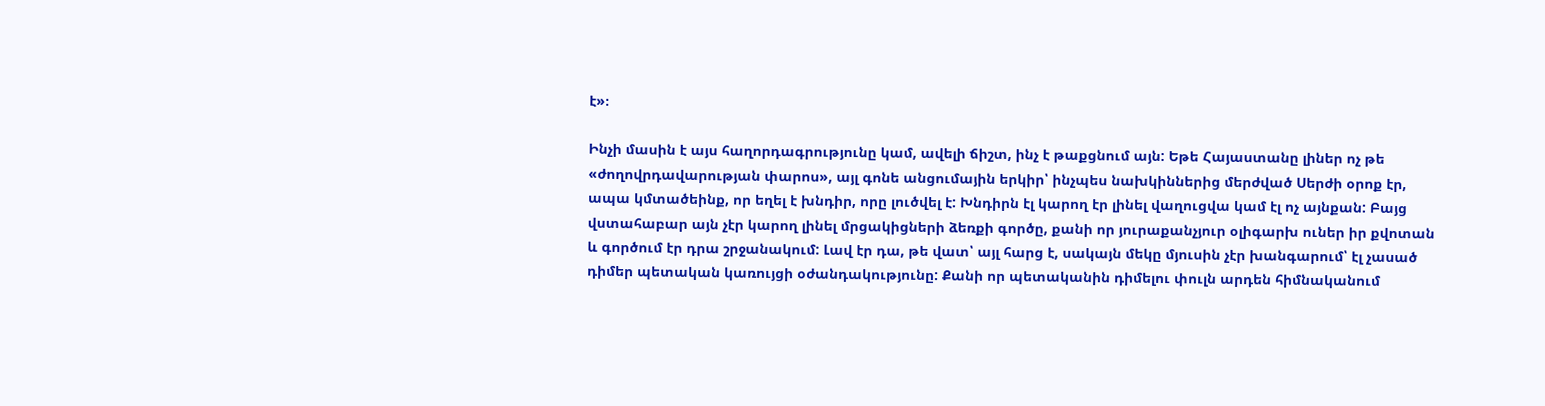է»։

Ինչի մասին է այս հաղորդագրությունը կամ, ավելի ճիշտ, ինչ է թաքցնում այն: Եթե Հայաստանը լիներ ոչ թե «ժողովրդավարության փարոս», այլ գոնե անցումային երկիր՝ ինչպես նախկիններից մերժված Սերժի օրոք էր, ապա կմտածեինք, որ եղել է խնդիր, որը լուծվել է: Խնդիրն էլ կարող էր լինել վաղուցվա կամ էլ ոչ այնքան: Բայց վստահաբար այն չէր կարող լինել մրցակիցների ձեռքի գործը, քանի որ յուրաքանչյուր օլիգարխ ուներ իր քվոտան և գործում էր դրա շրջանակում: Լավ էր դա, թե վատ՝ այլ հարց է, սակայն մեկը մյուսին չէր խանգարում՝ էլ չասած դիմեր պետական կառույցի օժանդակությունը: Քանի որ պետականին դիմելու փուլն արդեն հիմնականում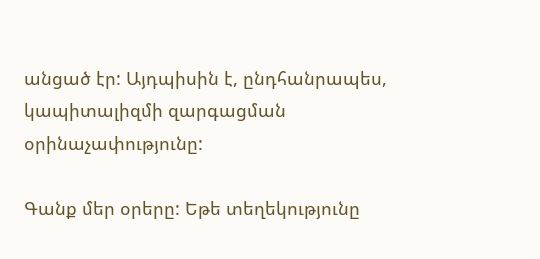անցած էր: Այդպիսին է, ընդհանրապես, կապիտալիզմի զարգացման օրինաչափությունը:

Գանք մեր օրերը: Եթե տեղեկությունը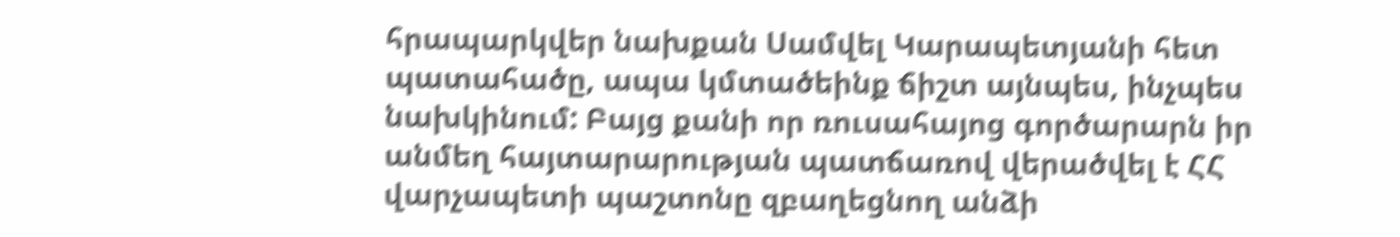հրապարկվեր նախքան Սամվել Կարապետյանի հետ պատահածը, ապա կմտածեինք ճիշտ այնպես, ինչպես նախկինում: Բայց քանի որ ռուսահայոց գործարարն իր անմեղ հայտարարության պատճառով վերածվել է ՀՀ վարչապետի պաշտոնը զբաղեցնող անձի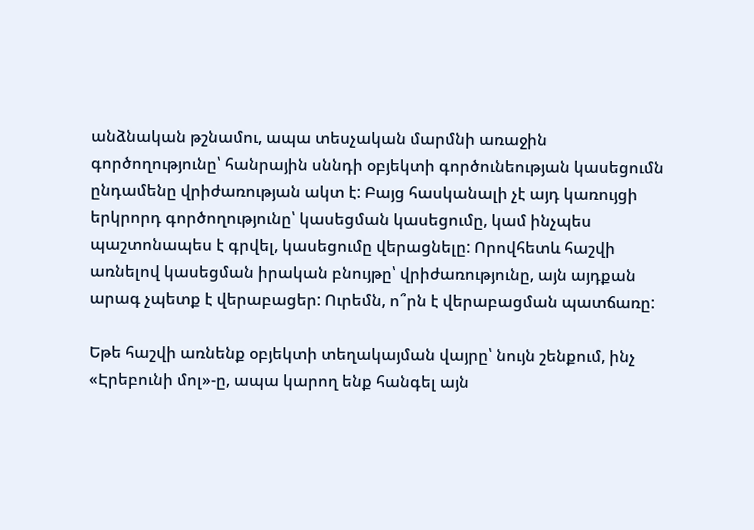անձնական թշնամու, ապա տեսչական մարմնի առաջին գործողությունը՝ հանրային սննդի օբյեկտի գործունեության կասեցումն ընդամենը վրիժառության ակտ է: Բայց հասկանալի չէ այդ կառույցի երկրորդ գործողությունը՝ կասեցման կասեցումը, կամ ինչպես պաշտոնապես է գրվել, կասեցումը վերացնելը: Որովհետև հաշվի առնելով կասեցման իրական բնույթը՝ վրիժառությունը, այն այդքան արագ չպետք է վերաբացեր: Ուրեմն, ո՞րն է վերաբացման պատճառը:

Եթե հաշվի առնենք օբյեկտի տեղակայման վայրը՝ նույն շենքում, ինչ «Էրեբունի մոլ»-ը, ապա կարող ենք հանգել այն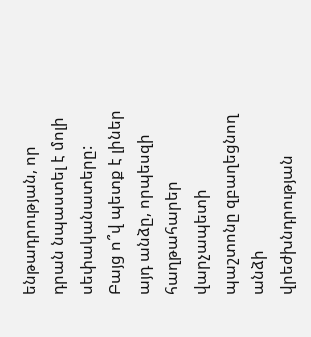ենթադրության, որ դրան նպաստել է մոլի սեփականատերը: Բայց ո՞վ պետք է լիներ այդ անձը, որպեսզի հաղթահարեր վարչապետի պաշտոնը զբաղեցնող անձի վրեժխնդրության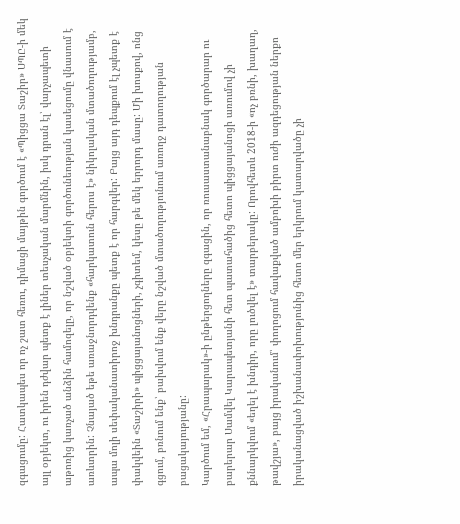զգացումը: Հատկապես որ ոչ շատ հեռու, դիմացի մայթին գործում է «Պիցցա Տաշիր» ՍՊԸ-ի մեկ այլ օբյեկտ, ու իրեն դժվար պետք է լիներ տեսչական մարմնին, իսկ դրան էլ՝ վարչապետի աթոռից կառչած անձին համոզելը, որ նշված օբյեկտի գործունեության կասեցումը վնասում է առևտրին: Չնայած եթե առաջնորդվենք «հարկատուն հերոս է» նիկոլական մտածողությամբ, ապա մոլի սեփականատիրոջ խնդրանքը պետք է որ հարգվեր: Բայց այդ դեպքում էլ չպետք է փակվեին «Տաշիրի» պիցցայանոցների, չգիտեմ, կեսը թե մեկ երրորդ մասը: Մի խոսքով, ոնց գցում, բռնում ենք՝ բախվում ենք վերը նշված մտածողությունում առողջ դատողության բացակայությանը:
Կարծում եմ, «Հրապարակ»-ի ընթերցողները զգացին, որ ռուսաստանաբնակ գործարար ու բարերար Սամվել Կարապետյանի հետ պատահածից հետո պիցցայանոցի առումով չի քննարկվում «եղել է խնդիր, որը լուծվել է» տարբերակը: Որովհետև 2018-ի «ոչ բռնի, խաղաղ, թավշյա», բայց իրականում՝ փողոցում հավաքված ամբոխի բիրտ ուժի ազդեցության ներքո իրականացված իշխանափոխությունից հետո մեր երկրում կատարվածը չի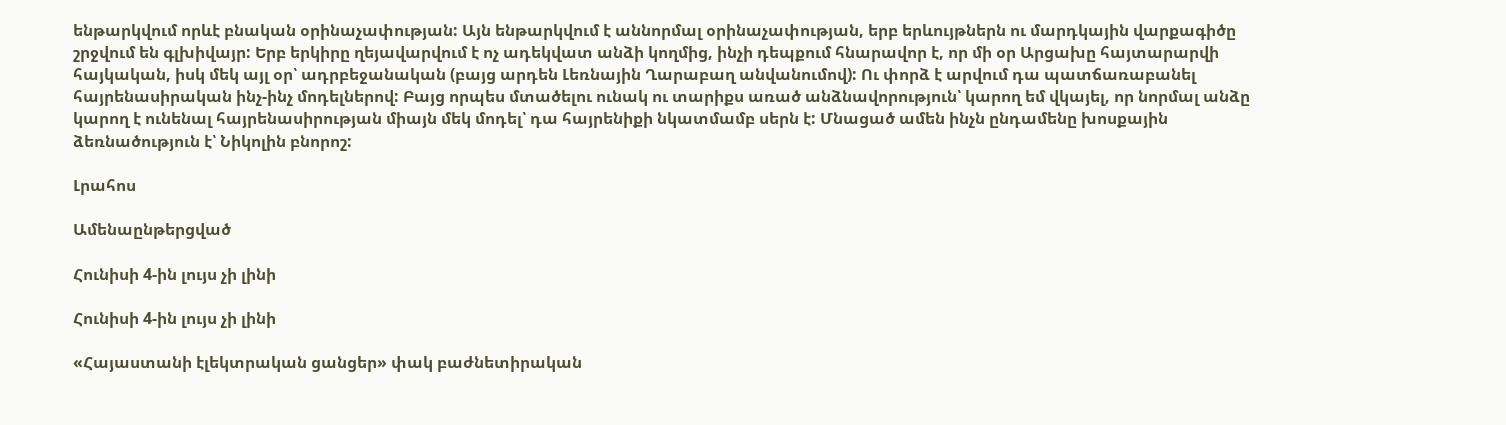ենթարկվում որևէ բնական օրինաչափության: Այն ենթարկվում է աննորմալ օրինաչափության, երբ երևույթներն ու մարդկային վարքագիծը շրջվում են գլխիվայր: Երբ երկիրը ղեյավարվում է ոչ ադեկվատ անձի կողմից, ինչի դեպքում հնարավոր է, որ մի օր Արցախը հայտարարվի հայկական, իսկ մեկ այլ օր՝ ադրբեջանական (բայց արդեն Լեռնային Ղարաբաղ անվանումով): Ու փորձ է արվում դա պատճառաբանել հայրենասիրական ինչ-ինչ մոդելներով: Բայց որպես մտածելու ունակ ու տարիքս առած անձնավորություն՝ կարող եմ վկայել, որ նորմալ անձը կարող է ունենալ հայրենասիրության միայն մեկ մոդել՝ դա հայրենիքի նկատմամբ սերն է: Մնացած ամեն ինչն ընդամենը խոսքային ձեռնածություն է՝ Նիկոլին բնորոշ:

Լրահոս

Ամենաընթերցված

Հունիսի 4-ին լույս չի լինի

Հունիսի 4-ին լույս չի լինի

«Հայաստանի էլեկտրական ցանցեր» փակ բաժնետիրական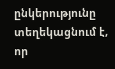ընկերությունը տեղեկացնում է, որ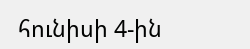հունիսի 4-ին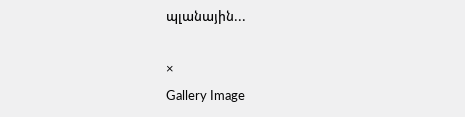պլանային...

×
Gallery Image